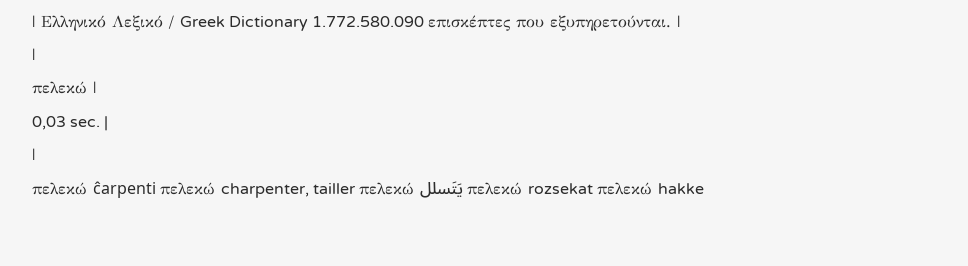| Ελληνικό Λεξικό / Greek Dictionary 1.772.580.090 επισκέπτες που εξυπηρετούνται. |
|
πελεκώ |
0,03 sec. |
|
πελεκώ ĉarpenti πελεκώ charpenter, tailler πελεκώ يَتَسلل πελεκώ rozsekat πελεκώ hakke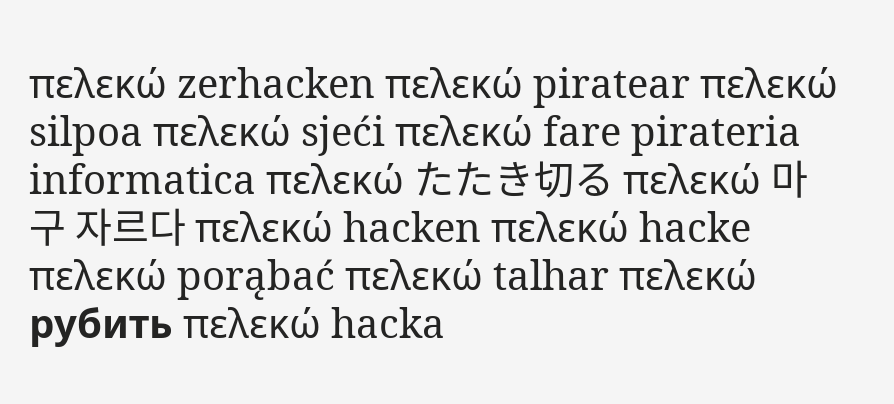πελεκώ zerhacken πελεκώ piratear πελεκώ silpoa πελεκώ sjeći πελεκώ fare pirateria informatica πελεκώ たたき切る πελεκώ 마구 자르다 πελεκώ hacken πελεκώ hacke πελεκώ porąbać πελεκώ talhar πελεκώ рубить πελεκώ hacka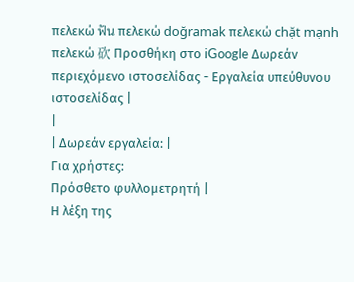πελεκώ ฟัน πελεκώ doğramak πελεκώ chặt mạnh πελεκώ 砍 Προσθήκη στο iGoogle Δωρεάν περιεχόμενο ιστοσελίδας - Εργαλεία υπεύθυνου ιστοσελίδας |
|
| Δωρεάν εργαλεία: |
Για χρήστες:
Πρόσθετο φυλλομετρητή |
Η λέξη της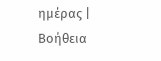ημέρας |
Βοήθεια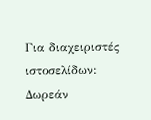Για διαχειριστές ιστοσελίδων: Δωρεάν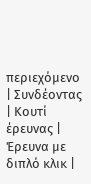περιεχόμενο | Συνδέοντας | Κουτί έρευνας | Έρευνα με διπλό κλικ |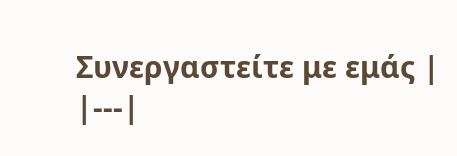Συνεργαστείτε με εμάς |
|---|